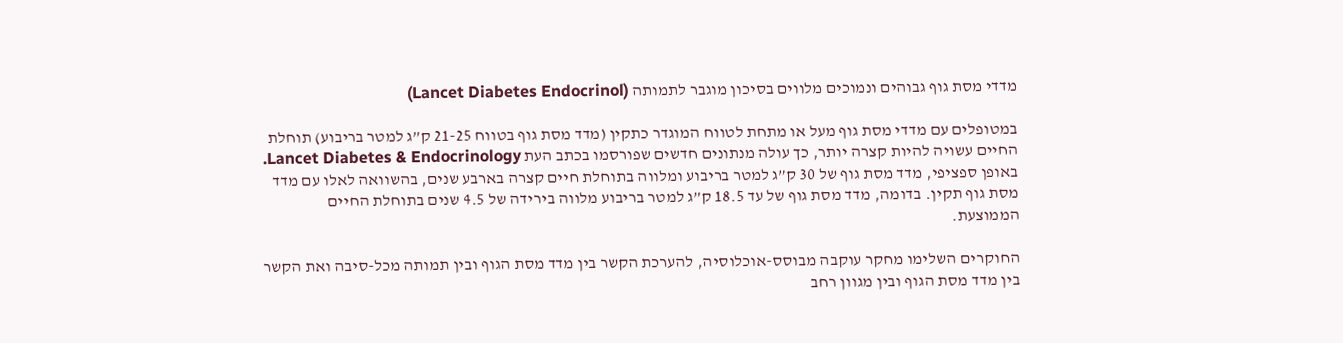מדדי מסת גוף גבוהים ונמוכים מלווים בסיכון מוגבר לתמותה (Lancet Diabetes Endocrinol)

במטופלים עם מדדי מסת גוף מעל או מתחת לטווח המוגדר כתקין (מדד מסת גוף בטווח 21-25 ק”ג למטר בריבוע) תוחלת החיים עשויה להיות קצרה יותר, כך עולה מנתונים חדשים שפורסמו בכתב העת Lancet Diabetes & Endocrinology. באופן ספציפי, מדד מסת גוף של 30 ק”ג למטר בריבוע ומלווה בתוחלת חיים קצרה בארבע שנים, בהשוואה לאלו עם מדד מסת גוף תקין. בדומה, מדד מסת גוף של עד 18.5 ק”ג למטר בריבוע מלווה בירידה של 4.5 שנים בתוחלת החיים הממוצעת.

החוקרים השלימו מחקר עוקבה מבוסס-אוכלוסיה, להערכת הקשר בין מדד מסת הגוף ובין תמותה מכל-סיבה ואת הקשר בין מדד מסת הגוף ובין מגוון רחב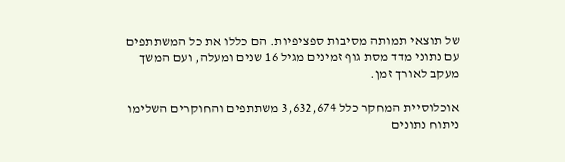של תוצאי תמותה מסיבות ספציפיות. הם כללו את כל המשתתפים עם נתוני מדד מסת גוף זמינים מגיל 16 שנים ומעלה, ועם המשך מעקב לאורך זמן.

אוכלוסיית המחקר כלל 3,632,674 משתתפים והחוקרים השלימו ניתוח נתונים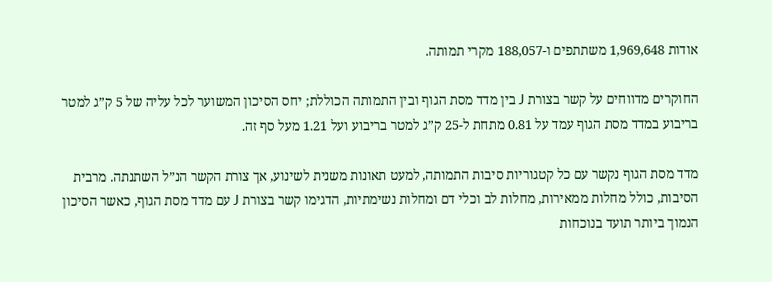אודות 1,969,648 משתתפים ו-188,057 מקרי תמותה.

החוקרים מדווחים על קשר בצורת J בין מדד מסת הגוף ובין התמותה הכוללת; יחס הסיכון המשוער לכל עליה של 5 ק”ג למטר בריבוע במדד מסת הגוף עמד על 0.81 מתחת ל-25 ק”ג למטר בריבוע ועל 1.21 מעל סף זה.

מדד מסת הגוף נקשר עם כל קטגוריות סיבות התמותה, למעט תאונות משנית לשינוע, אך צורת הקשר הנ”ל השתנתה. מרבית הסיבות, כולל מחלות ממאירות, מחלות לב וכלי דם ומחלות נשימתיות, הדגימו קשר בצורת J עם מדד מסת הגוף, כאשר הסיכון הנמוך ביותר תועד בנוכחות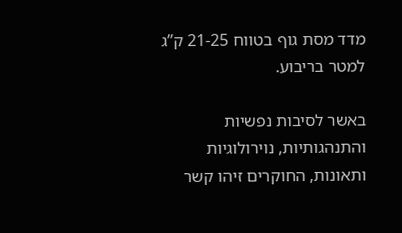מדד מסת גוף בטווח 21-25 ק”ג למטר בריבוע.

באשר לסיבות נפשיות והתנהגותיות, נוירולוגיות ותאונות, החוקרים זיהו קשר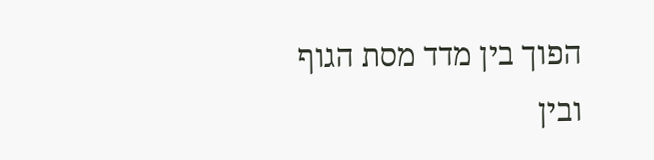הפוך בין מדד מסת הגוף ובין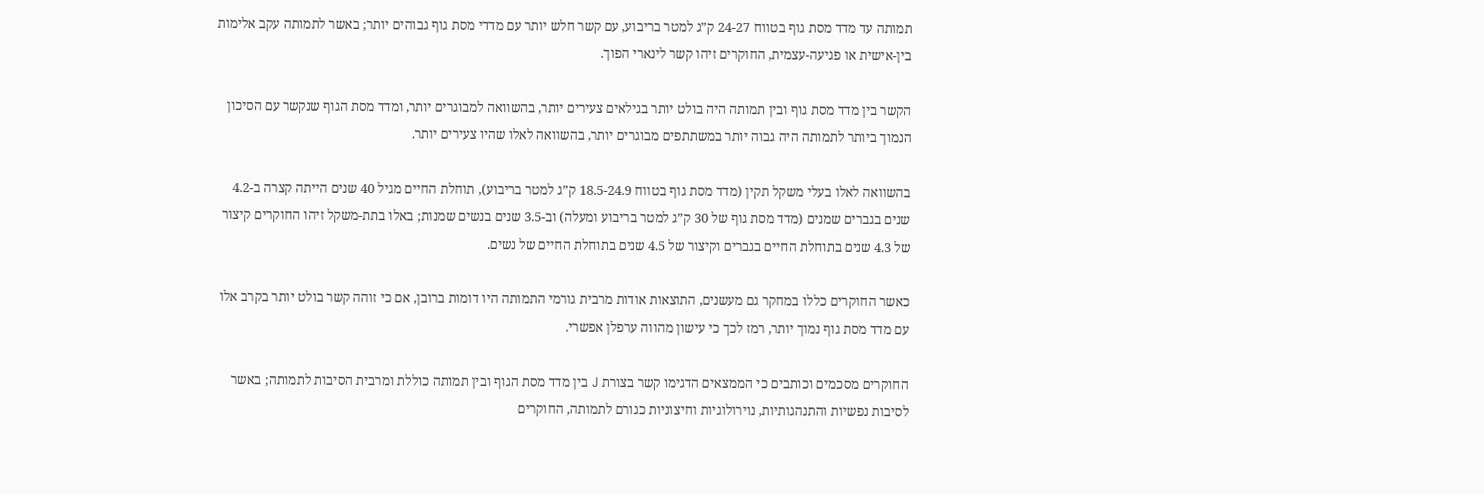תמותה עד מדד מסת גוף בטווח 24-27 ק”ג למטר בריבוע, עם קשר חלש יותר עם מדדי מסת גוף גבוהים יותר; באשר לתמותה עקב אלימות בין-אישית או פגיעה-עצמית, החוקרים זיהו קשר לינארי הפוך.

הקשר בין מדד מסת גוף ובין תמותה היה בולט יותר בגילאים צעירים יותר, בהשוואה למבוגרים יותר, ומדד מסת הגוף שנקשר עם הסיכון הנמוך ביותר לתמותה היה גבוה יותר במשתתפים מבוגרים יותר, בהשוואה לאלו שהיו צעירים יותר.

בהשוואה לאלו בעלי משקל תקין (מדד מסת גוף בטווח 18.5-24.9 ק”ג למטר בריבוע), תוחלת החיים מגיל 40 שנים הייתה קצרה ב-4.2 שנים בגברים שמנים (מדד מסת גוף של 30 ק”ג למטר בריבוע ומעלה) וב-3.5 שנים בנשים שמנות; באלו בתת-משקל זיהו החוקרים קיצור של 4.3 שנים בתוחלת החיים בגברים וקיצור של 4.5 שנים בתוחלת החיים של נשים.

כאשר החוקרים כללו במחקר גם מעשנים, התוצאות אודות מרבית גורמי התמותה היו דומות ברובן, אם כי זוהה קשר בולט יותר בקרב אלו עם מדד מסת גוף נמוך יותר, רמז לכך כי עישון מהווה ערפלן אפשרי.

החוקרים מסכמים וכותבים כי הממצאים הדגימו קשר בצורת J בין מדד מסת הגוף ובין תמותה כוללת ומרבית הסיבות לתמותה; באשר לסיבות נפשיות והתנהגותיות, נוירולוגיות וחיצוניות כגורם לתמותה, החוקרים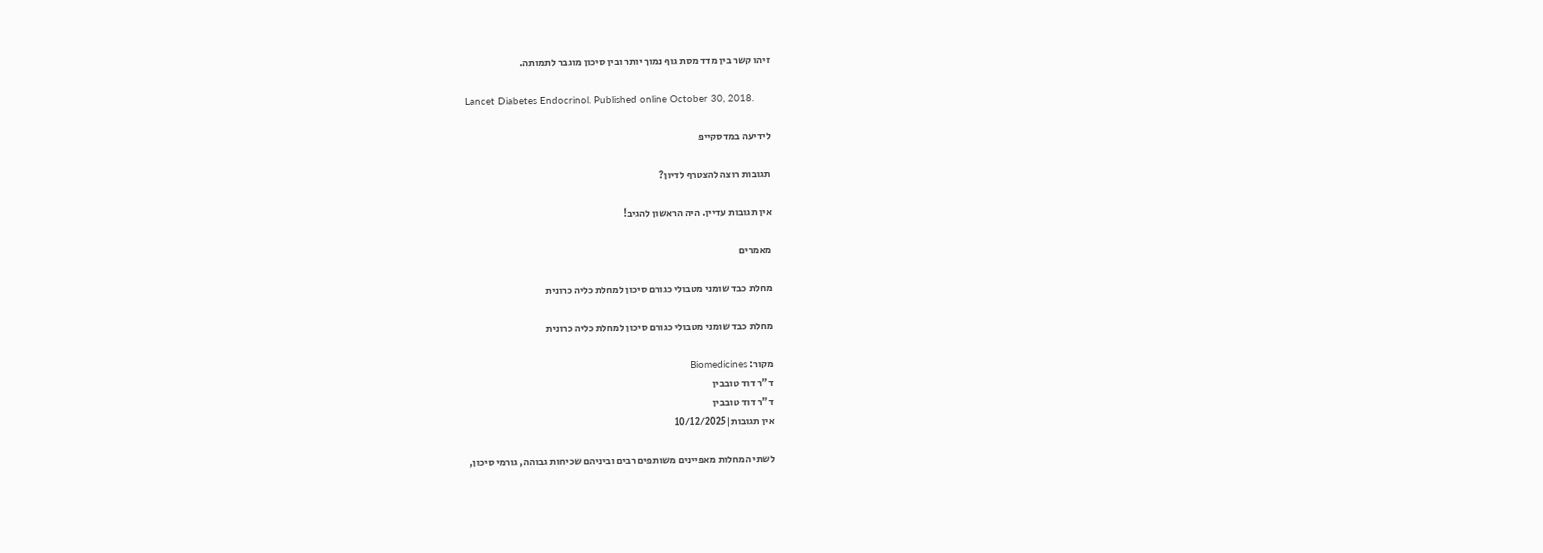זיהו קשר בין מדד מסת גוף נמוך יותר ובין סיכון מוגבר לתמותה.

Lancet Diabetes Endocrinol. Published online October 30, 2018.

לידיעה במדסקייפ

תגובות רוצה להצטרף לדיון?

אין תגובות עדיין. היה הראשון להגיב!

מאמרים

מחלת כבד שומני מטבולי כגורם סיכון למחלת כליה כרונית

מחלת כבד שומני מטבולי כגורם סיכון למחלת כליה כרונית

מקור: Biomedicines
ד"ר דוד טובבין
ד"ר דוד טובבין
אין תגובות|10/12/2025

לשתי המחלות מאפיינים משותפים רבים וביניהם שכיחות גבוהה, גורמי סיכון,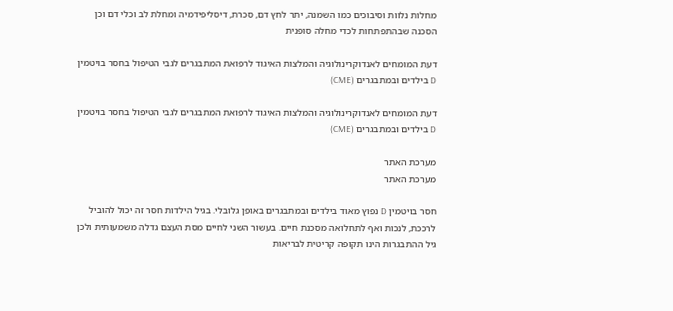מחלות נלוות וסיבוכים כמו השמנה, יתר לחץ דם, סכרת, דיסליפידמיה ומחלת לב וכלי דם וכן הסכנה שבהתפתחות לכדי מחלה סופנית

דעת המומחים לאנדוקרינולוגיה והמלצות האיגוד לרפואת המתבגרים לגבי הטיפול בחסר בויטמין  D בילדים ובמתבגרים (CME)

דעת המומחים לאנדוקרינולוגיה והמלצות האיגוד לרפואת המתבגרים לגבי הטיפול בחסר בויטמין  D בילדים ובמתבגרים (CME)

מערכת האתר
מערכת האתר

חסר בויטמין D נפוץ מאוד בילדים ובמתבגרים באופן גלובלי. בגיל הילדות חסר זה יכול להוביל לרככת, לנכות ואף לתחלואה מסכנת חיים. בעשור השני לחיים מסת העצם גדלה משמעותית ולכן גיל ההתבגרות הינו תקופה קריטית לבריאות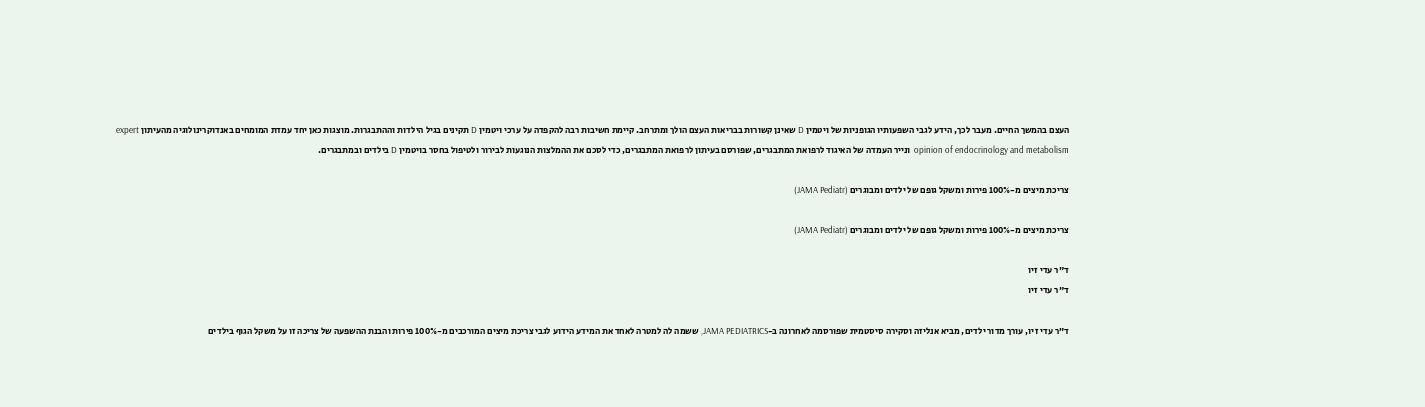העצם בהמשך החיים. מעבר לכך, הידע לגבי השפעותיו הגופניות של ויטמין D שאינן קשורות בבריאות העצם הולך ומתרחב. קיימת חשיבות רבה להקפדה על ערכי ויטמין D תקינים בגיל הילדות וההתבגרות. מוצגות כאן יחד עמדת המומחים באנדוקרינולוגיה מהעיתון expert opinion of endocrinology and metabolism  ונייר העמדה של האיגוד לרפואת המתבגרים, שפורסם בעיתון לרפואת המתבגרים, כדי לסכם את ההמלצות הנוגעות לבירור ולטיפול בחסר בויטמין D בילדים ובמתבגרים.

צריכת מיצים מ-100% פירות ומשקל גופם של ילדים ומבוגרים (JAMA Pediatr)

צריכת מיצים מ-100% פירות ומשקל גופם של ילדים ומבוגרים (JAMA Pediatr)

ד"ר עדי זיו
ד"ר עדי זיו

ד”ר עדי זיו, עורך מדור ילדים, מביא אנליזה וסקירה סיסטמית שפורסמה לאחרונה ב-JAMA PEDIATRICS, ששמה לה למטרה לאחד את המידע הידוע לגבי צריכת מיצים המורכבים מ-100% פירות והבנת ההשפעה של צריכה זו על משקל הגוף בילדים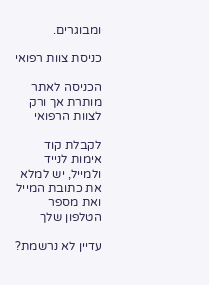ומבוגרים.

כניסת צוות רפואי

הכניסה לאתר מותרת אך ורק לצוות הרפואי

לקבלת קוד אימות לנייד ולמייל, יש למלא את כתובת המייל ואת מספר הטלפון שלך

עדיין לא נרשמת?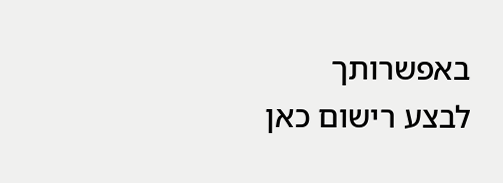באפשרותך לבצע רישום כאן